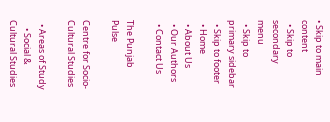• Skip to main content
  • Skip to secondary menu
  • Skip to primary sidebar
  • Skip to footer
  • Home
  • About Us
  • Our Authors
  • Contact Us

The Punjab Pulse

Centre for Socio-Cultural Studies

  • Areas of Study
    • Social & Cultural Studies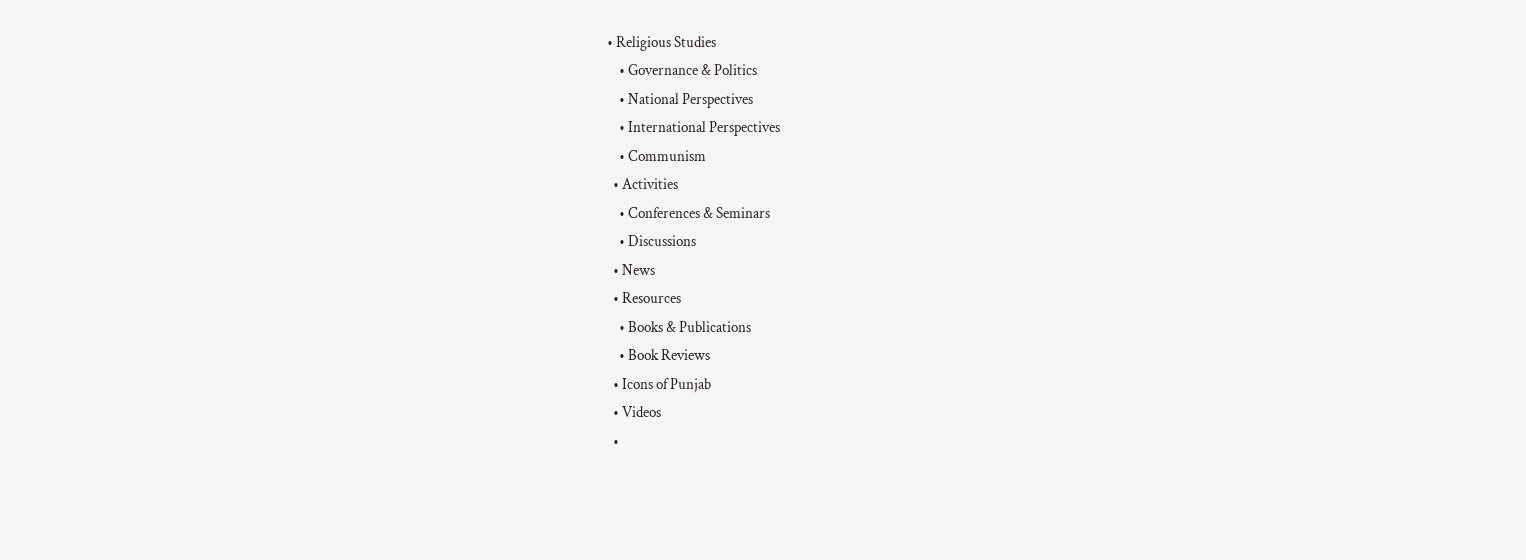• Religious Studies
    • Governance & Politics
    • National Perspectives
    • International Perspectives
    • Communism
  • Activities
    • Conferences & Seminars
    • Discussions
  • News
  • Resources
    • Books & Publications
    • Book Reviews
  • Icons of Punjab
  • Videos
  •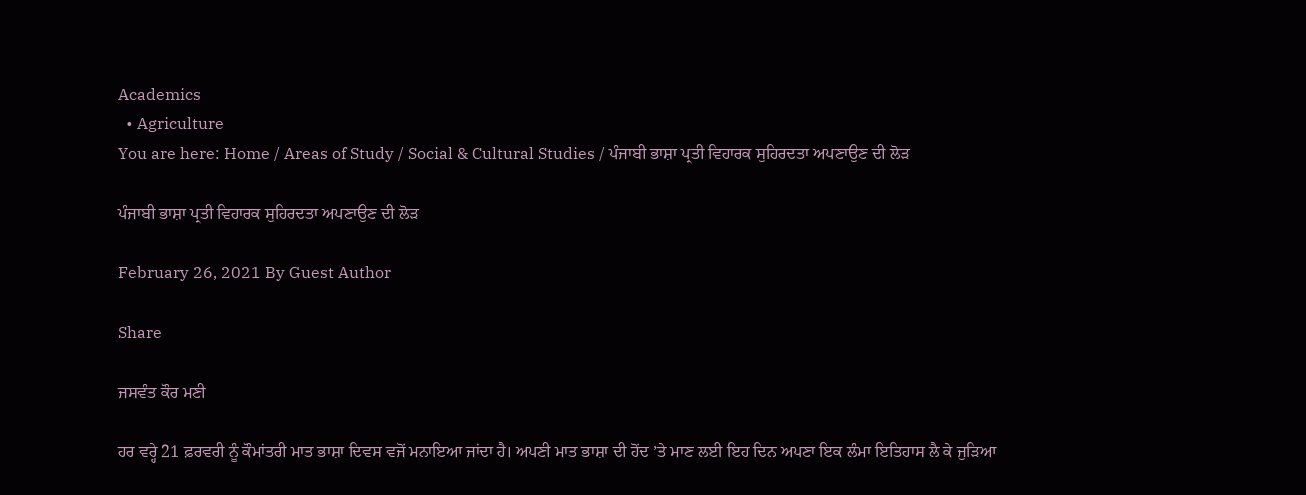Academics
  • Agriculture
You are here: Home / Areas of Study / Social & Cultural Studies / ਪੰਜਾਬੀ ਭਾਸ਼ਾ ਪ੍ਰਤੀ ਵਿਹਾਰਕ ਸੁਹਿਰਦਤਾ ਅਪਣਾਉਣ ਦੀ ਲੋੜ

ਪੰਜਾਬੀ ਭਾਸ਼ਾ ਪ੍ਰਤੀ ਵਿਹਾਰਕ ਸੁਹਿਰਦਤਾ ਅਪਣਾਉਣ ਦੀ ਲੋੜ

February 26, 2021 By Guest Author

Share

ਜਸਵੰਤ ਕੌਰ ਮਣੀ

ਹਰ ਵਰ੍ਹੇ 21 ਫ਼ਰਵਰੀ ਨੂੰ ਕੌਮਾਂਤਰੀ ਮਾਤ ਭਾਸ਼ਾ ਦਿਵਸ ਵਜੋਂ ਮਨਾਇਆ ਜਾਂਦਾ ਹੈ। ਅਪਣੀ ਮਾਤ ਭਾਸ਼ਾ ਦੀ ਹੋਂਦ ’ਤੇ ਮਾਣ ਲਈ ਇਹ ਦਿਨ ਅਪਣਾ ਇਕ ਲੰਮਾ ਇਤਿਹਾਸ ਲੈ ਕੇ ਜੁੜਿਆ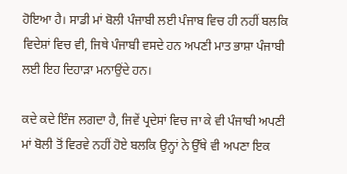ਹੋਇਆ ਹੈ। ਸਾਡੀ ਮਾਂ ਬੋਲੀ ਪੰਜਾਬੀ ਲਈ ਪੰਜਾਬ ਵਿਚ ਹੀ ਨਹੀਂ ਬਲਕਿ ਵਿਦੇਸ਼ਾਂ ਵਿਚ ਵੀ, ਜਿਥੇ ਪੰਜਾਬੀ ਵਸਦੇ ਹਨ ਅਪਣੀ ਮਾਤ ਭਾਸ਼ਾ ਪੰਜਾਬੀ ਲਈ ਇਹ ਦਿਹਾੜਾ ਮਨਾਉਂਦੇ ਹਨ।

ਕਦੇ ਕਦੇ ਇੰਜ ਲਗਦਾ ਹੈ, ਜਿਵੇਂ ਪ੍ਰਦੇਸਾਂ ਵਿਚ ਜਾ ਕੇ ਵੀ ਪੰਜਾਬੀ ਅਪਣੀ ਮਾਂ ਬੋਲੀ ਤੋਂ ਵਿਰਵੇ ਨਹੀਂ ਹੋਏ ਬਲਕਿ ਉਨ੍ਹਾਂ ਨੇ ਉੱਥੇ ਵੀ ਅਪਣਾ ਇਕ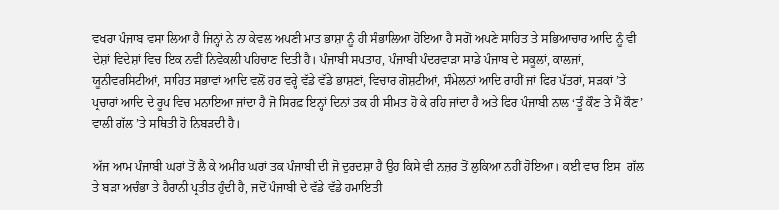ਵਖਰਾ ਪੰਜਾਬ ਵਸਾ ਲਿਆ ਹੈ ਜਿਨ੍ਹਾਂ ਨੇ ਨਾ ਕੇਵਲ ਅਪਣੀ ਮਾਤ ਭਾਸ਼ਾ ਨੂੰ ਹੀ ਸੰਭਾਲਿਆ ਹੋਇਆ ਹੈ ਸਗੋਂ ਅਪਣੇ ਸਾਹਿਤ ਤੇ ਸਭਿਆਚਾਰ ਆਦਿ ਨੂੰ ਵੀ ਦੇਸ਼ਾਂ ਵਿਦੇਸ਼ਾਂ ਵਿਚ ਇਕ ਨਵੀਂ ਨਿਵੇਕਲੀ ਪਹਿਚਾਣ ਦਿਤੀ ਹੈ। ਪੰਜਾਬੀ ਸਪਤਾਹ, ਪੰਜਾਬੀ ਪੰਦਰਵਾੜਾ ਸਾਡੇ ਪੰਜਾਬ ਦੇ ਸਕੂਲਾਂ, ਕਾਲਜਾਂ, ਯੂਨੀਵਰਸਿਟੀਆਂ, ਸਾਹਿਤ ਸਭਾਵਾਂ ਆਦਿ ਵਲੋਂ ਹਰ ਵਰ੍ਹੇ ਵੱਡੇ ਵੱਡੇ ਭਾਸ਼ਣਾਂ, ਵਿਚਾਰ ਗੋਸ਼ਟੀਆਂ, ਸੰਮੇਲਨਾਂ ਆਦਿ ਰਾਹੀਂ ਜਾਂ ਫਿਰ ਪੱਤਰਾਂ, ਸੜਕਾਂ ’ਤੇ ਪ੍ਰਚਾਰਾਂ ਆਦਿ ਦੇ ਰੂਪ ਵਿਚ ਮਨਾਇਆ ਜਾਂਦਾ ਹੈ ਜੋ ਸਿਰਫ਼ ਇਨ੍ਹਾਂ ਦਿਨਾਂ ਤਕ ਹੀ ਸੀਮਤ ਹੋ ਕੇ ਰਹਿ ਜਾਂਦਾ ਹੈ ਅਤੇ ਫਿਰ ਪੰਜਾਬੀ ਨਾਲ ‘ਤੂੰ ਕੌਣ ਤੇ ਮੈਂ ਕੌਣ’ ਵਾਲੀ ਗੱਲ ’ਤੇ ਸਥਿਤੀ ਹੋ ਨਿਬੜਦੀ ਹੈ।

ਅੱਜ ਆਮ ਪੰਜਾਬੀ ਘਰਾਂ ਤੋਂ ਲੈ ਕੇ ਅਮੀਰ ਘਰਾਂ ਤਕ ਪੰਜਾਬੀ ਦੀ ਜੋ ਦੁਰਦਸ਼ਾ ਹੈ ਉਹ ਕਿਸੇ ਵੀ ਨਜ਼ਰ ਤੋਂ ਲੁਕਿਆ ਨਹੀਂ ਹੋਇਆ। ਕਈ ਵਾਰ ਇਸ  ਗੱਲ ਤੇ ਬੜਾ ਅਚੰਭਾ ਤੇ ਹੈਰਾਨੀ ਪ੍ਰਤੀਤ ਹੁੰਦੀ ਹੈ, ਜਦੋਂ ਪੰਜਾਬੀ ਦੇ ਵੱਡੇ ਵੱਡੇ ਹਮਾਇਤੀ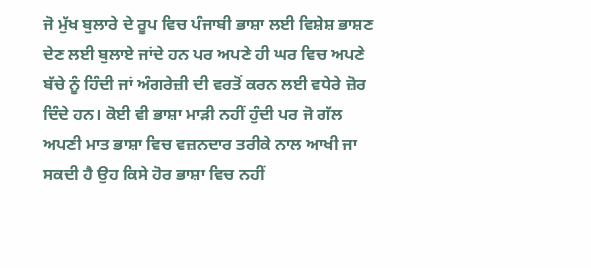ਜੋ ਮੁੱਖ ਬੁਲਾਰੇ ਦੇ ਰੂਪ ਵਿਚ ਪੰਜਾਬੀ ਭਾਸ਼ਾ ਲਈ ਵਿਸ਼ੇਸ਼ ਭਾਸ਼ਣ ਦੇਣ ਲਈ ਬੁਲਾਏ ਜਾਂਦੇ ਹਨ ਪਰ ਅਪਣੇ ਹੀ ਘਰ ਵਿਚ ਅਪਣੇ ਬੱਚੇ ਨੂੰ ਹਿੰਦੀ ਜਾਂ ਅੰਗਰੇਜ਼ੀ ਦੀ ਵਰਤੋਂ ਕਰਨ ਲਈ ਵਧੇਰੇ ਜ਼ੋਰ ਦਿੰਦੇ ਹਨ। ਕੋਈ ਵੀ ਭਾਸ਼ਾ ਮਾੜੀ ਨਹੀਂ ਹੁੰਦੀ ਪਰ ਜੋ ਗੱਲ ਅਪਣੀ ਮਾਤ ਭਾਸ਼ਾ ਵਿਚ ਵਜ਼ਨਦਾਰ ਤਰੀਕੇ ਨਾਲ ਆਖੀ ਜਾ ਸਕਦੀ ਹੈ ਉਹ ਕਿਸੇ ਹੋਰ ਭਾਸ਼ਾ ਵਿਚ ਨਹੀਂ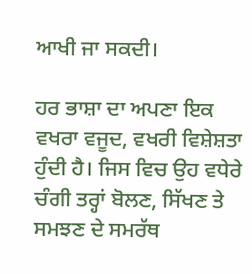ਆਖੀ ਜਾ ਸਕਦੀ।

ਹਰ ਭਾਸ਼ਾ ਦਾ ਅਪਣਾ ਇਕ ਵਖਰਾ ਵਜੂਦ, ਵਖਰੀ ਵਿਸ਼ੇਸ਼ਤਾ ਹੁੰਦੀ ਹੈ। ਜਿਸ ਵਿਚ ਉਹ ਵਧੇਰੇ ਚੰਗੀ ਤਰ੍ਹਾਂ ਬੋਲਣ, ਸਿੱਖਣ ਤੇ ਸਮਝਣ ਦੇ ਸਮਰੱਥ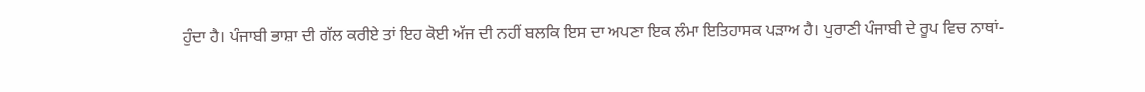ਹੁੰਦਾ ਹੈ। ਪੰਜਾਬੀ ਭਾਸ਼ਾ ਦੀ ਗੱਲ ਕਰੀਏ ਤਾਂ ਇਹ ਕੋਈ ਅੱਜ ਦੀ ਨਹੀਂ ਬਲਕਿ ਇਸ ਦਾ ਅਪਣਾ ਇਕ ਲੰਮਾ ਇਤਿਹਾਸਕ ਪੜਾਅ ਹੈ। ਪੁਰਾਣੀ ਪੰਜਾਬੀ ਦੇ ਰੂਪ ਵਿਚ ਨਾਥਾਂ-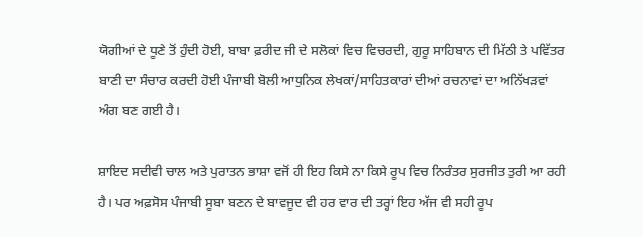ਯੋਗੀਆਂ ਦੇ ਧੂਣੇ ਤੋਂ ਹੁੰਦੀ ਹੋਈ, ਬਾਬਾ ਫ਼ਰੀਦ ਜੀ ਦੇ ਸਲੋਕਾਂ ਵਿਚ ਵਿਚਰਦੀ, ਗੁਰੂ ਸਾਹਿਬਾਨ ਦੀ ਮਿੱਠੀ ਤੇ ਪਵਿੱਤਰ ਬਾਣੀ ਦਾ ਸੰਚਾਰ ਕਰਦੀ ਹੋਈ ਪੰਜਾਬੀ ਬੋਲੀ ਆਧੁਨਿਕ ਲੇਖਕਾਂ/ਸਾਹਿਤਕਾਰਾਂ ਦੀਆਂ ਰਚਨਾਵਾਂ ਦਾ ਅਨਿੱਖੜਵਾਂ ਅੰਗ ਬਣ ਗਈ ਹੈ।

ਸ਼ਾਇਦ ਸਦੀਵੀ ਚਾਲ ਅਤੇ ਪੁਰਾਤਨ ਭਾਸ਼ਾ ਵਜੋਂ ਹੀ ਇਹ ਕਿਸੇ ਨਾ ਕਿਸੇ ਰੂਪ ਵਿਚ ਨਿਰੰਤਰ ਸੁਰਜੀਤ ਤੁਰੀ ਆ ਰਹੀ ਹੈ। ਪਰ ਅਫ਼ਸੋਸ ਪੰਜਾਬੀ ਸੂਬਾ ਬਣਨ ਦੇ ਬਾਵਜੂਦ ਵੀ ਹਰ ਵਾਰ ਦੀ ਤਰ੍ਹਾਂ ਇਹ ਅੱਜ ਵੀ ਸਹੀ ਰੂਪ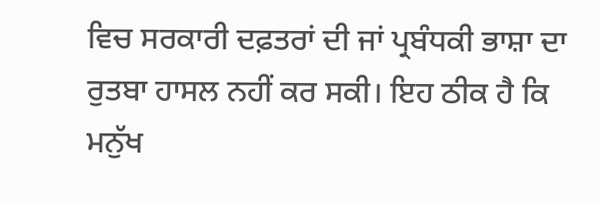ਵਿਚ ਸਰਕਾਰੀ ਦਫ਼ਤਰਾਂ ਦੀ ਜਾਂ ਪ੍ਰਬੰਧਕੀ ਭਾਸ਼ਾ ਦਾ ਰੁਤਬਾ ਹਾਸਲ ਨਹੀਂ ਕਰ ਸਕੀ। ਇਹ ਠੀਕ ਹੈ ਕਿ ਮਨੁੱਖ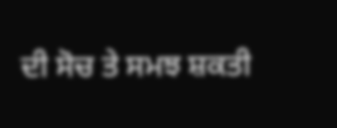ਦੀ ਸੋਚ ਤੇ ਸਮਝ ਸ਼ਕਤੀ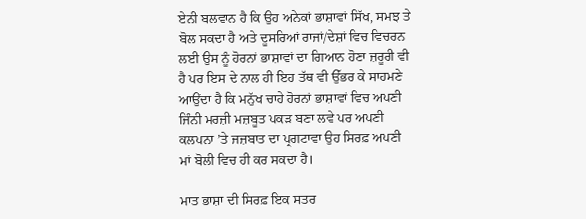ਏਨੀ ਬਲਵਾਨ ਹੈ ਕਿ ਉਹ ਅਨੇਕਾਂ ਭਾਸ਼ਾਵਾਂ ਸਿੱਖ, ਸਮਝ ਤੇ ਬੋਲ ਸਕਦਾ ਹੈ ਅਤੇ ਦੂਸਰਿਆਂ ਰਾਜਾਂ/ਦੇਸ਼ਾਂ ਵਿਚ ਵਿਚਰਨ ਲਈ ਉਸ ਨੂੰ ਹੋਰਨਾਂ ਭਾਸ਼ਾਵਾਂ ਦਾ ਗਿਆਨ ਹੋਣਾ ਜ਼ਰੂਰੀ ਵੀ ਹੈ ਪਰ ਇਸ ਦੇ ਨਾਲ ਹੀ ਇਹ ਤੱਥ ਵੀ ਉੱਭਰ ਕੇ ਸਾਹਮਣੇ ਆਉਂਦਾ ਹੈ ਕਿ ਮਨੁੱਖ ਚਾਹੇ ਹੋਰਨਾਂ ਭਾਸ਼ਾਵਾਂ ਵਿਚ ਅਪਣੀ ਜਿੰਨੀ ਮਰਜ਼ੀ ਮਜ਼ਬੂਤ ਪਕੜ ਬਣਾ ਲਵੇ ਪਰ ਅਪਣੀ ਕਲਪਨਾ ’ਤੇ ਜਜ਼ਬਾਤ ਦਾ ਪ੍ਰਗਟਾਵਾ ਉਹ ਸਿਰਫ਼ ਅਪਣੀ ਮਾਂ ਬੋਲੀ ਵਿਚ ਹੀ ਕਰ ਸਕਦਾ ਹੈ।

ਮਾਤ ਭਾਸ਼ਾ ਦੀ ਸਿਰਫ਼ ਇਕ ਸਤਰ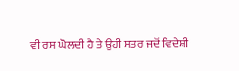ਵੀ ਰਸ ਘੋਲਦੀ ਹੈ ਤੇ ਉਹੀ ਸਤਰ ਜਦੋਂ ਵਿਦੇਸ਼ੀ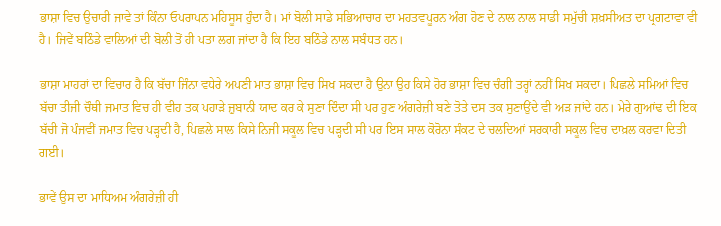ਭਾਸ਼ਾ ਵਿਚ ਉਚਾਰੀ ਜਾਵੇ ਤਾਂ ਕਿੰਨਾ ਓਪਰਾਪਨ ਮਹਿਸੂਸ ਹੁੰਦਾ ਹੈ। ਮਾਂ ਬੋਲੀ ਸਾਡੇ ਸਭਿਆਚਾਰ ਦਾ ਮਹਤਵਪੂਰਨ ਅੰਗ ਹੋਣ ਦੇ ਨਾਲ ਨਾਲ ਸਾਡੀ ਸਮੁੱਚੀ ਸ਼ਖ਼ਸੀਅਤ ਦਾ ਪ੍ਰਗਟਾਵਾ ਵੀ ਹੈ। ਜਿਵੇਂ ਬਠਿੰਡੇ ਵਾਲਿਆਂ ਦੀ ਬੋਲੀ ਤੋਂ ਹੀ ਪਤਾ ਲਗ ਜਾਂਦਾ ਹੈ ਕਿ ਇਹ ਬਠਿੰਡੇ ਨਾਲ ਸਬੰਧਤ ਹਨ।

ਭਾਸ਼ਾ ਮਾਹਰਾਂ ਦਾ ਵਿਚਾਰ ਹੈ ਕਿ ਬੱਚਾ ਜਿੰਨਾ ਵਧੇਰੇ ਅਪਣੀ ਮਾਤ ਭਾਸ਼ਾ ਵਿਚ ਸਿਖ ਸਕਦਾ ਹੈ ਉਨਾ ਉਹ ਕਿਸੇ ਹੋਰ ਭਾਸ਼ਾ ਵਿਚ ਚੰਗੀ ਤਰ੍ਹਾਂ ਨਹੀਂ ਸਿਖ ਸਕਦਾ। ਪਿਛਲੇ ਸਮਿਆਂ ਵਿਚ ਬੱਚਾ ਤੀਜੀ ਚੌਥੀ ਜਮਾਤ ਵਿਚ ਹੀ ਵੀਹ ਤਕ ਪਹਾੜੇ ਜ਼ੁਬਾਨੀ ਯਾਦ ਕਰ ਕੇ ਸੁਣਾ ਦਿੰਦਾ ਸੀ ਪਰ ਹੁਣ ਅੰਗਰੇਜ਼ੀ ਬਣੇ ਤੋਤੇ ਦਸ ਤਕ ਸੁਣਾਉਂਦੇ ਵੀ ਅੜ ਜਾਂਦੇ ਹਨ। ਮੇਰੇ ਗੁਆਂਢ ਦੀ ਇਕ ਬੱਚੀ ਜੋ ਪੰਜਵੀਂ ਜਮਾਤ ਵਿਚ ਪੜ੍ਹਦੀ ਹੈ, ਪਿਛਲੇ ਸਾਲ ਕਿਸੇ ਨਿਜੀ ਸਕੂਲ ਵਿਚ ਪੜ੍ਹਦੀ ਸੀ ਪਰ ਇਸ ਸਾਲ ਕੋਰੋਨਾ ਸੰਕਟ ਦੇ ਚਲਦਿਆਂ ਸਰਕਾਰੀ ਸਕੂਲ ਵਿਚ ਦਾਖ਼ਲ ਕਰਵਾ ਦਿਤੀ ਗਈ।

ਭਾਵੇਂ ਉਸ ਦਾ ਮਾਧਿਅਮ ਅੰਗਰੇਜ਼ੀ ਹੀ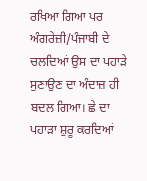ਰਖਿਆ ਗਿਆ ਪਰ ਅੰਗਰੇਜ਼ੀ/ਪੰਜਾਬੀ ਦੇ ਚਲਦਿਆਂ ਉਸ ਦਾ ਪਹਾੜੇ ਸੁਣਾਉਣ ਦਾ ਅੰਦਾਜ਼ ਹੀ ਬਦਲ ਗਿਆ। ਛੇ ਦਾ ਪਹਾੜਾ ਸ਼ੁਰੂ ਕਰਦਿਆਂ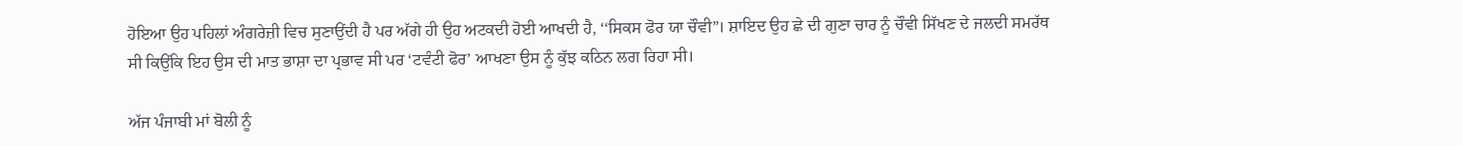ਹੋਇਆ ਉਹ ਪਹਿਲਾਂ ਅੰਗਰੇਜ਼ੀ ਵਿਚ ਸੁਣਾਉਂਦੀ ਹੈ ਪਰ ਅੱਗੇ ਹੀ ਉਹ ਅਟਕਦੀ ਹੋਈ ਆਖਦੀ ਹੈ, ‘‘ਸਿਕਸ ਫੋਰ ਯਾ ਚੌਵੀ”। ਸ਼ਾਇਦ ਉਹ ਛੇ ਦੀ ਗੁਣਾ ਚਾਰ ਨੂੰ ਚੌਵੀ ਸਿੱਖਣ ਦੇ ਜਲਦੀ ਸਮਰੱਥ ਸੀ ਕਿਉਂਕਿ ਇਹ ਉਸ ਦੀ ਮਾਤ ਭਾਸ਼ਾ ਦਾ ਪ੍ਰਭਾਵ ਸੀ ਪਰ ‘ਟਵੰਟੀ ਫੋਰ’ ਆਖਣਾ ਉਸ ਨੂੰ ਕੁੱਝ ਕਠਿਨ ਲਗ ਰਿਹਾ ਸੀ।

ਅੱਜ ਪੰਜਾਬੀ ਮਾਂ ਬੋਲੀ ਨੂੰ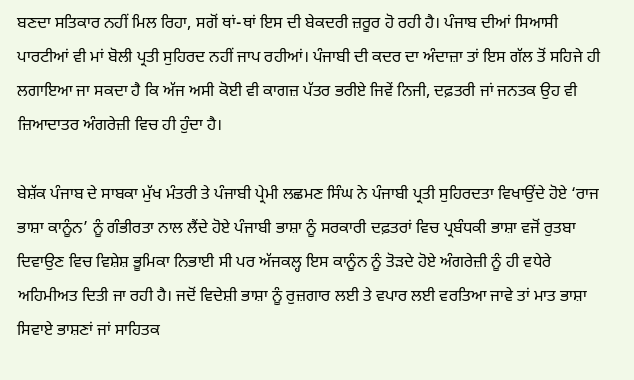ਬਣਦਾ ਸਤਿਕਾਰ ਨਹੀਂ ਮਿਲ ਰਿਹਾ, ਸਗੋਂ ਥਾਂ-ਥਾਂ ਇਸ ਦੀ ਬੇਕਦਰੀ ਜ਼ਰੂਰ ਹੋ ਰਹੀ ਹੈ। ਪੰਜਾਬ ਦੀਆਂ ਸਿਆਸੀ ਪਾਰਟੀਆਂ ਵੀ ਮਾਂ ਬੋਲੀ ਪ੍ਰਤੀ ਸੁਹਿਰਦ ਨਹੀਂ ਜਾਪ ਰਹੀਆਂ। ਪੰਜਾਬੀ ਦੀ ਕਦਰ ਦਾ ਅੰਦਾਜ਼ਾ ਤਾਂ ਇਸ ਗੱਲ ਤੋਂ ਸਹਿਜੇ ਹੀ ਲਗਾਇਆ ਜਾ ਸਕਦਾ ਹੈ ਕਿ ਅੱਜ ਅਸੀ ਕੋਈ ਵੀ ਕਾਗਜ਼ ਪੱਤਰ ਭਰੀਏ ਜਿਵੇਂ ਨਿਜੀ, ਦਫ਼ਤਰੀ ਜਾਂ ਜਨਤਕ ਉਹ ਵੀ ਜ਼ਿਆਦਾਤਰ ਅੰਗਰੇਜ਼ੀ ਵਿਚ ਹੀ ਹੁੰਦਾ ਹੈ।

ਬੇਸ਼ੱਕ ਪੰਜਾਬ ਦੇ ਸਾਬਕਾ ਮੁੱਖ ਮੰਤਰੀ ਤੇ ਪੰਜਾਬੀ ਪ੍ਰੇਮੀ ਲਛਮਣ ਸਿੰਘ ਨੇ ਪੰਜਾਬੀ ਪ੍ਰਤੀ ਸੁਹਿਰਦਤਾ ਵਿਖਾਉਂਦੇ ਹੋਏ ‘ਰਾਜ ਭਾਸ਼ਾ ਕਾਨੂੰਨ’ ਨੂੰ ਗੰਭੀਰਤਾ ਨਾਲ ਲੈਂਦੇ ਹੋਏ ਪੰਜਾਬੀ ਭਾਸ਼ਾ ਨੂੰ ਸਰਕਾਰੀ ਦਫ਼ਤਰਾਂ ਵਿਚ ਪ੍ਰਬੰਧਕੀ ਭਾਸ਼ਾ ਵਜੋਂ ਰੁਤਬਾ ਦਿਵਾਉਣ ਵਿਚ ਵਿਸ਼ੇਸ਼ ਭੂਮਿਕਾ ਨਿਭਾਈ ਸੀ ਪਰ ਅੱਜਕਲ੍ਹ ਇਸ ਕਾਨੂੰਨ ਨੂੰ ਤੋੜਦੇ ਹੋਏ ਅੰਗਰੇਜ਼ੀ ਨੂੰ ਹੀ ਵਧੇਰੇ ਅਹਿਮੀਅਤ ਦਿਤੀ ਜਾ ਰਹੀ ਹੈ। ਜਦੋਂ ਵਿਦੇਸ਼ੀ ਭਾਸ਼ਾ ਨੂੰ ਰੁਜ਼ਗਾਰ ਲਈ ਤੇ ਵਪਾਰ ਲਈ ਵਰਤਿਆ ਜਾਵੇ ਤਾਂ ਮਾਤ ਭਾਸ਼ਾ ਸਿਵਾਏ ਭਾਸ਼ਣਾਂ ਜਾਂ ਸਾਹਿਤਕ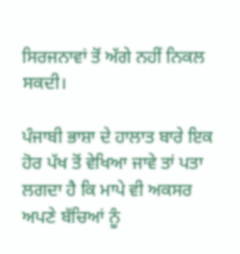ਸਿਰਜਨਾਵਾਂ ਤੋਂ ਅੱਗੇ ਨਹੀਂ ਨਿਕਲ ਸਕਦੀ।

ਪੰਜਾਬੀ ਭਾਸ਼ਾ ਦੇ ਹਾਲਾਤ ਬਾਰੇ ਇਕ ਹੋਰ ਪੱਖ ਤੋਂ ਵੇਖਿਆ ਜਾਵੇ ਤਾਂ ਪਤਾ ਲਗਦਾ ਹੈ ਕਿ ਮਾਪੇ ਵੀ ਅਕਸਰ ਅਪਣੇ ਬੱਚਿਆਂ ਨੂੰ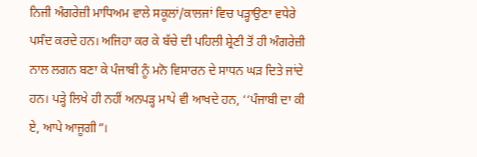ਨਿਜੀ ਅੰਗਰੇਜ਼ੀ ਮਾਧਿਅਮ ਵਾਲੇ ਸਕੂਲਾਂ/ਕਾਲਜਾਂ ਵਿਚ ਪੜ੍ਹਾਉਣਾ ਵਧੇਰੇ ਪਸੰਦ ਕਰਦੇ ਹਨ। ਅਜਿਹਾ ਕਰ ਕੇ ਬੱਚੇ ਦੀ ਪਹਿਲੀ ਸ਼੍ਰੇਣੀ ਤੋਂ ਹੀ ਅੰਗਰੇਜ਼ੀ ਨਾਲ ਲਗਨ ਬਣਾ ਕੇ ਪੰਜਾਬੀ ਨੂੰ ਮਨੋ ਵਿਸਾਰਨ ਦੇ ਸਾਧਨ ਘੜ ਦਿਤੇ ਜਾਂਦੇ ਹਨ। ਪੜ੍ਹੇ ਲਿਖੇ ਹੀ ਨਹੀਂ ਅਨਪੜ੍ਹ ਮਾਪੇ ਵੀ ਆਖਦੇ ਹਨ, ‘‘ਪੰਜਾਬੀ ਦਾ ਕੀ ਏ, ਆਪੇ ਆਜੂਗੀ”।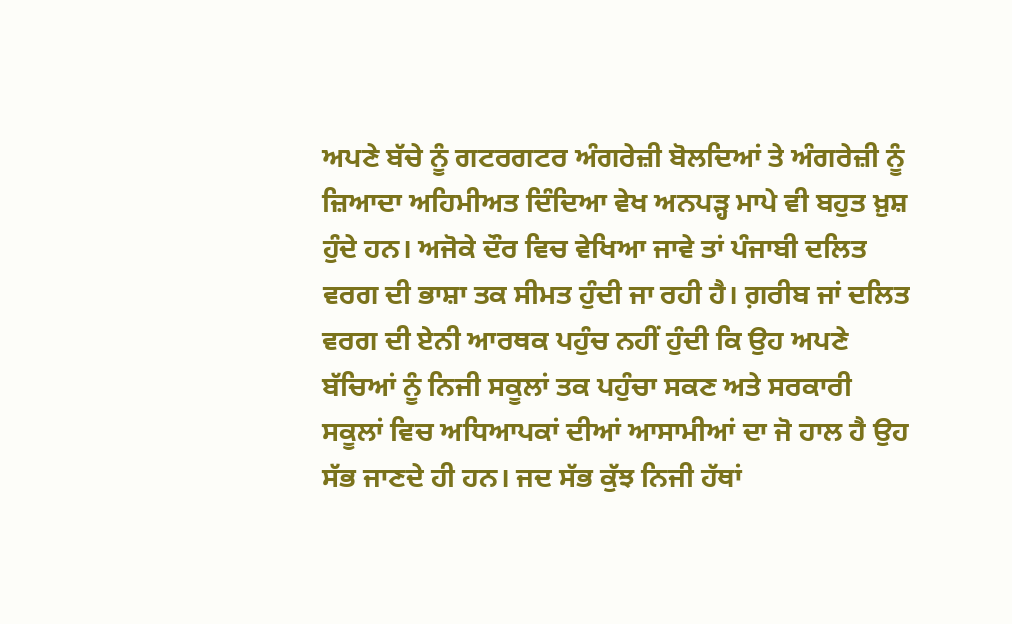ਅਪਣੇ ਬੱਚੇ ਨੂੰ ਗਟਰਗਟਰ ਅੰਗਰੇਜ਼ੀ ਬੋਲਦਿਆਂ ਤੇ ਅੰਗਰੇਜ਼ੀ ਨੂੰ ਜ਼ਿਆਦਾ ਅਹਿਮੀਅਤ ਦਿੰਦਿਆ ਵੇਖ ਅਨਪੜ੍ਹ ਮਾਪੇ ਵੀ ਬਹੁਤ ਖ਼ੁਸ਼ ਹੁੰਦੇ ਹਨ। ਅਜੋਕੇ ਦੌਰ ਵਿਚ ਵੇਖਿਆ ਜਾਵੇ ਤਾਂ ਪੰਜਾਬੀ ਦਲਿਤ ਵਰਗ ਦੀ ਭਾਸ਼ਾ ਤਕ ਸੀਮਤ ਹੁੰਦੀ ਜਾ ਰਹੀ ਹੈ। ਗ਼ਰੀਬ ਜਾਂ ਦਲਿਤ ਵਰਗ ਦੀ ਏਨੀ ਆਰਥਕ ਪਹੁੰਚ ਨਹੀਂ ਹੁੰਦੀ ਕਿ ਉਹ ਅਪਣੇ ਬੱਚਿਆਂ ਨੂੰ ਨਿਜੀ ਸਕੂਲਾਂ ਤਕ ਪਹੁੰਚਾ ਸਕਣ ਅਤੇ ਸਰਕਾਰੀ ਸਕੂਲਾਂ ਵਿਚ ਅਧਿਆਪਕਾਂ ਦੀਆਂ ਆਸਾਮੀਆਂ ਦਾ ਜੋ ਹਾਲ ਹੈ ਉਹ ਸੱਭ ਜਾਣਦੇ ਹੀ ਹਨ। ਜਦ ਸੱਭ ਕੁੱਝ ਨਿਜੀ ਹੱਥਾਂ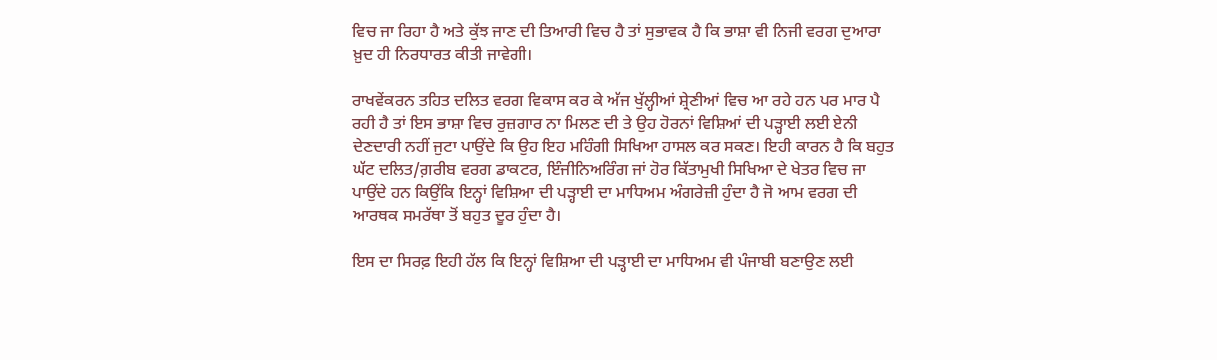ਵਿਚ ਜਾ ਰਿਹਾ ਹੈ ਅਤੇ ਕੁੱਝ ਜਾਣ ਦੀ ਤਿਆਰੀ ਵਿਚ ਹੈ ਤਾਂ ਸੁਭਾਵਕ ਹੈ ਕਿ ਭਾਸ਼ਾ ਵੀ ਨਿਜੀ ਵਰਗ ਦੁਆਰਾ ਖ਼ੁਦ ਹੀ ਨਿਰਧਾਰਤ ਕੀਤੀ ਜਾਵੇਗੀ।

ਰਾਖਵੇਂਕਰਨ ਤਹਿਤ ਦਲਿਤ ਵਰਗ ਵਿਕਾਸ ਕਰ ਕੇ ਅੱਜ ਖੁੱਲ੍ਹੀਆਂ ਸ਼੍ਰੇਣੀਆਂ ਵਿਚ ਆ ਰਹੇ ਹਨ ਪਰ ਮਾਰ ਪੈ ਰਹੀ ਹੈ ਤਾਂ ਇਸ ਭਾਸ਼ਾ ਵਿਚ ਰੁਜ਼ਗਾਰ ਨਾ ਮਿਲਣ ਦੀ ਤੇ ਉਹ ਹੋਰਨਾਂ ਵਿਸ਼ਿਆਂ ਦੀ ਪੜ੍ਹਾਈ ਲਈ ਏਨੀ ਦੇਣਦਾਰੀ ਨਹੀਂ ਜੁਟਾ ਪਾਉਂਦੇ ਕਿ ਉਹ ਇਹ ਮਹਿੰਗੀ ਸਿਖਿਆ ਹਾਸਲ ਕਰ ਸਕਣ। ਇਹੀ ਕਾਰਨ ਹੈ ਕਿ ਬਹੁਤ ਘੱਟ ਦਲਿਤ/ਗ਼ਰੀਬ ਵਰਗ ਡਾਕਟਰ, ਇੰਜੀਨਿਅਰਿੰਗ ਜਾਂ ਹੋਰ ਕਿੱਤਾਮੁਖੀ ਸਿਖਿਆ ਦੇ ਖੇਤਰ ਵਿਚ ਜਾ ਪਾਉਂਦੇ ਹਨ ਕਿਉਂਕਿ ਇਨ੍ਹਾਂ ਵਿਸ਼ਿਆ ਦੀ ਪੜ੍ਹਾਈ ਦਾ ਮਾਧਿਅਮ ਅੰਗਰੇਜ਼ੀ ਹੁੰਦਾ ਹੈ ਜੋ ਆਮ ਵਰਗ ਦੀ ਆਰਥਕ ਸਮਰੱਥਾ ਤੋਂ ਬਹੁਤ ਦੂਰ ਹੁੰਦਾ ਹੈ।

ਇਸ ਦਾ ਸਿਰਫ਼ ਇਹੀ ਹੱਲ ਕਿ ਇਨ੍ਹਾਂ ਵਿਸ਼ਿਆ ਦੀ ਪੜ੍ਹਾਈ ਦਾ ਮਾਧਿਅਮ ਵੀ ਪੰਜਾਬੀ ਬਣਾਉਣ ਲਈ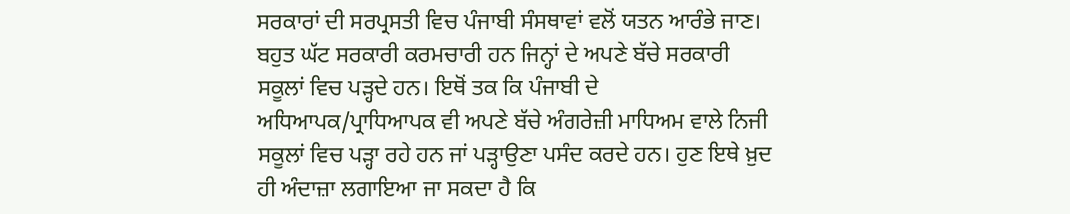ਸਰਕਾਰਾਂ ਦੀ ਸਰਪ੍ਰਸਤੀ ਵਿਚ ਪੰਜਾਬੀ ਸੰਸਥਾਵਾਂ ਵਲੋਂ ਯਤਨ ਆਰੰਭੇ ਜਾਣ। ਬਹੁਤ ਘੱਟ ਸਰਕਾਰੀ ਕਰਮਚਾਰੀ ਹਨ ਜਿਨ੍ਹਾਂ ਦੇ ਅਪਣੇ ਬੱਚੇ ਸਰਕਾਰੀ ਸਕੂਲਾਂ ਵਿਚ ਪੜ੍ਹਦੇ ਹਨ। ਇਥੋਂ ਤਕ ਕਿ ਪੰਜਾਬੀ ਦੇ ਅਧਿਆਪਕ/ਪ੍ਰਾਧਿਆਪਕ ਵੀ ਅਪਣੇ ਬੱਚੇ ਅੰਗਰੇਜ਼ੀ ਮਾਧਿਅਮ ਵਾਲੇ ਨਿਜੀ ਸਕੂਲਾਂ ਵਿਚ ਪੜ੍ਹਾ ਰਹੇ ਹਨ ਜਾਂ ਪੜ੍ਹਾਉਣਾ ਪਸੰਦ ਕਰਦੇ ਹਨ। ਹੁਣ ਇਥੇ ਖ਼ੁਦ ਹੀ ਅੰਦਾਜ਼ਾ ਲਗਾਇਆ ਜਾ ਸਕਦਾ ਹੈ ਕਿ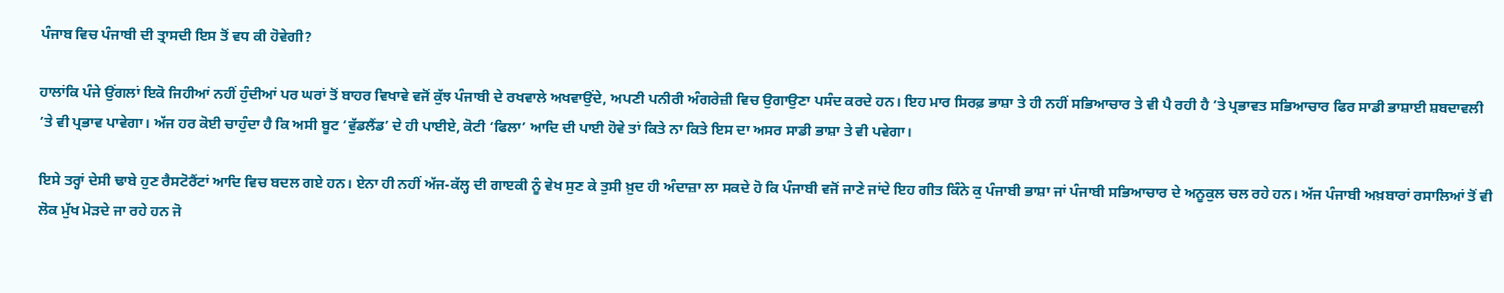ਪੰਜਾਬ ਵਿਚ ਪੰਜਾਬੀ ਦੀ ਤ੍ਰਾਸਦੀ ਇਸ ਤੋਂ ਵਧ ਕੀ ਹੋਵੇਗੀ?

ਹਾਲਾਂਕਿ ਪੰਜੇ ਉਂਗਲਾਂ ਇਕੋ ਜਿਹੀਆਂ ਨਹੀਂ ਹੁੰਦੀਆਂ ਪਰ ਘਰਾਂ ਤੋਂ ਬਾਹਰ ਵਿਖਾਵੇ ਵਜੋਂ ਕੁੱਝ ਪੰਜਾਬੀ ਦੇ ਰਖਵਾਲੇ ਅਖਵਾਉਂਦੇ, ਅਪਣੀ ਪਨੀਰੀ ਅੰਗਰੇਜ਼ੀ ਵਿਚ ਉਗਾਉਣਾ ਪਸੰਦ ਕਰਦੇ ਹਨ। ਇਹ ਮਾਰ ਸਿਰਫ਼ ਭਾਸ਼ਾ ਤੇ ਹੀ ਨਹੀਂ ਸਭਿਆਚਾਰ ਤੇ ਵੀ ਪੈ ਰਹੀ ਹੈ ’ਤੇ ਪ੍ਰਭਾਵਤ ਸਭਿਆਚਾਰ ਫਿਰ ਸਾਡੀ ਭਾਸ਼ਾਈ ਸ਼ਬਦਾਵਲੀ ’ਤੇ ਵੀ ਪ੍ਰਭਾਵ ਪਾਵੇਗਾ। ਅੱਜ ਹਰ ਕੋਈ ਚਾਹੁੰਦਾ ਹੈ ਕਿ ਅਸੀ ਬੂਟ ‘ਵੁੱਡਲੈਂਡ’ ਦੇ ਹੀ ਪਾਈਏ, ਕੋਟੀ ‘ਫਿਲਾ’ ਆਦਿ ਦੀ ਪਾਈ ਹੋਵੇ ਤਾਂ ਕਿਤੇ ਨਾ ਕਿਤੇ ਇਸ ਦਾ ਅਸਰ ਸਾਡੀ ਭਾਸ਼ਾ ਤੇ ਵੀ ਪਵੇਗਾ।

ਇਸੇ ਤਰ੍ਹਾਂ ਦੇਸੀ ਢਾਬੇ ਹੁਣ ਰੈਸਟੋਰੈਂਟਾਂ ਆਦਿ ਵਿਚ ਬਦਲ ਗਏ ਹਨ। ਏਨਾ ਹੀ ਨਹੀਂ ਅੱਜ-ਕੱਲ੍ਹ ਦੀ ਗਾੲਕੀ ਨੂੰ ਵੇਖ ਸੁਣ ਕੇ ਤੁਸੀ ਖ਼ੁਦ ਹੀ ਅੰਦਾਜ਼ਾ ਲਾ ਸਕਦੇ ਹੋ ਕਿ ਪੰਜਾਬੀ ਵਜੋਂ ਜਾਣੇ ਜਾਂਦੇ ਇਹ ਗੀਤ ਕਿੰਨੇ ਕੁ ਪੰਜਾਬੀ ਭਾਸ਼ਾ ਜਾਂ ਪੰਜਾਬੀ ਸਭਿਆਚਾਰ ਦੇ ਅਨੂਕੁਲ ਚਲ ਰਹੇ ਹਨ। ਅੱਜ ਪੰਜਾਬੀ ਅਖ਼ਬਾਰਾਂ ਰਸਾਲਿਆਂ ਤੋਂ ਵੀ ਲੋਕ ਮੁੱਖ ਮੋੜਦੇ ਜਾ ਰਹੇ ਹਨ ਜੋ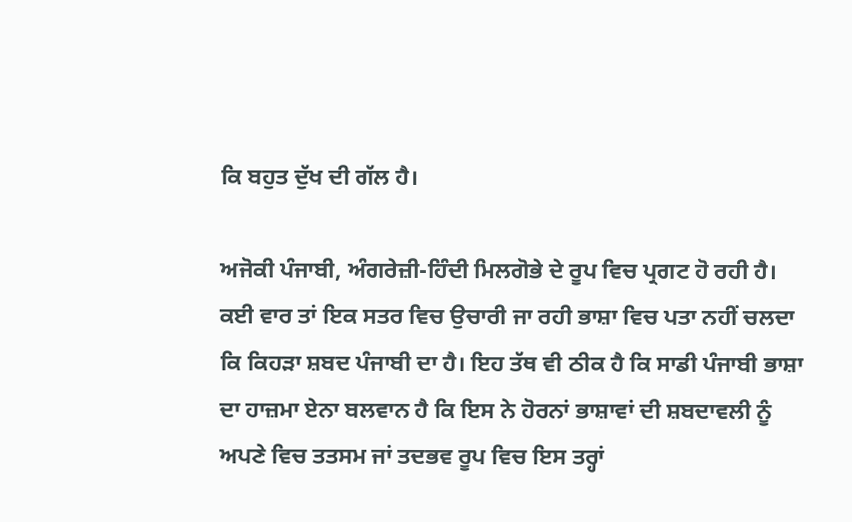ਕਿ ਬਹੁਤ ਦੁੱਖ ਦੀ ਗੱਲ ਹੈ।

ਅਜੋਕੀ ਪੰਜਾਬੀ, ਅੰਗਰੇਜ਼ੀ-ਹਿੰਦੀ ਮਿਲਗੋਭੇ ਦੇ ਰੂਪ ਵਿਚ ਪ੍ਰਗਟ ਹੋ ਰਹੀ ਹੈ। ਕਈ ਵਾਰ ਤਾਂ ਇਕ ਸਤਰ ਵਿਚ ਉਚਾਰੀ ਜਾ ਰਹੀ ਭਾਸ਼ਾ ਵਿਚ ਪਤਾ ਨਹੀਂ ਚਲਦਾ ਕਿ ਕਿਹੜਾ ਸ਼ਬਦ ਪੰਜਾਬੀ ਦਾ ਹੈ। ਇਹ ਤੱਥ ਵੀ ਠੀਕ ਹੈ ਕਿ ਸਾਡੀ ਪੰਜਾਬੀ ਭਾਸ਼ਾ ਦਾ ਹਾਜ਼ਮਾ ਏਨਾ ਬਲਵਾਨ ਹੈ ਕਿ ਇਸ ਨੇ ਹੋਰਨਾਂ ਭਾਸ਼ਾਵਾਂ ਦੀ ਸ਼ਬਦਾਵਲੀ ਨੂੰ ਅਪਣੇ ਵਿਚ ਤਤਸਮ ਜਾਂ ਤਦਭਵ ਰੂਪ ਵਿਚ ਇਸ ਤਰ੍ਹਾਂ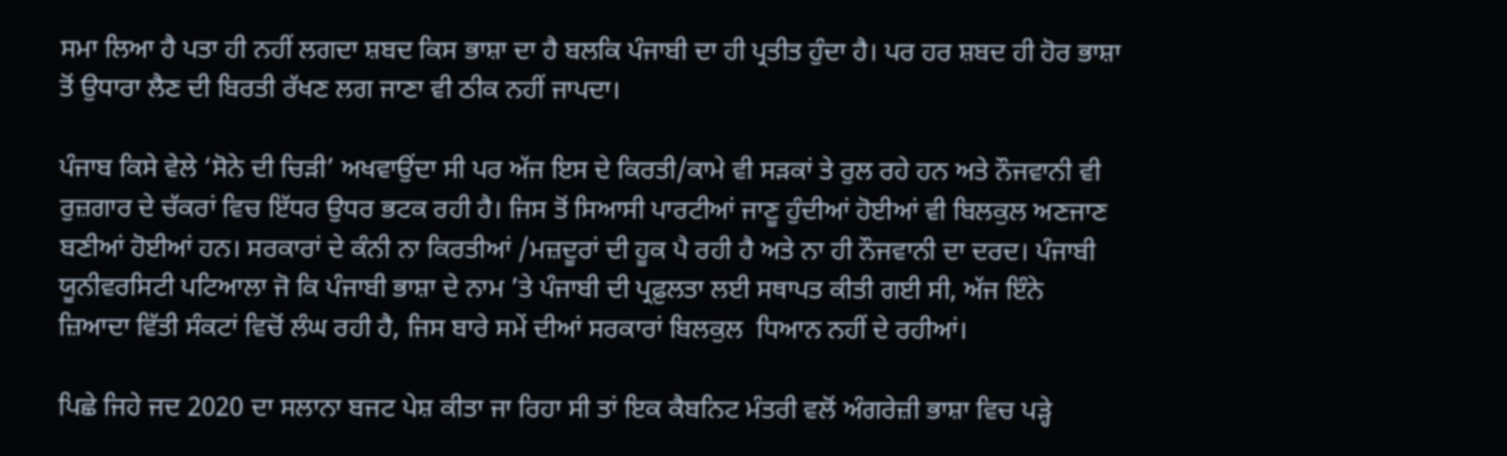ਸਮਾ ਲਿਆ ਹੈ ਪਤਾ ਹੀ ਨਹੀਂ ਲਗਦਾ ਸ਼ਬਦ ਕਿਸ ਭਾਸ਼ਾ ਦਾ ਹੈ ਬਲਕਿ ਪੰਜਾਬੀ ਦਾ ਹੀ ਪ੍ਰਤੀਤ ਹੁੰਦਾ ਹੈ। ਪਰ ਹਰ ਸ਼ਬਦ ਹੀ ਹੋਰ ਭਾਸ਼ਾ ਤੋਂ ਉਧਾਰਾ ਲੈਣ ਦੀ ਬਿਰਤੀ ਰੱਖਣ ਲਗ ਜਾਣਾ ਵੀ ਠੀਕ ਨਹੀਂ ਜਾਪਦਾ।

ਪੰਜਾਬ ਕਿਸੇ ਵੇਲੇ ‘ਸੋਨੇ ਦੀ ਚਿੜੀ’ ਅਖਵਾਉਂਦਾ ਸੀ ਪਰ ਅੱਜ ਇਸ ਦੇ ਕਿਰਤੀ/ਕਾਮੇ ਵੀ ਸੜਕਾਂ ਤੇ ਰੁਲ ਰਹੇ ਹਨ ਅਤੇ ਨੌਜਵਾਨੀ ਵੀ ਰੁਜ਼ਗਾਰ ਦੇ ਚੱਕਰਾਂ ਵਿਚ ਇੱਧਰ ਉਧਰ ਭਟਕ ਰਹੀ ਹੈ। ਜਿਸ ਤੋਂ ਸਿਆਸੀ ਪਾਰਟੀਆਂ ਜਾਣੂ ਹੁੰਦੀਆਂ ਹੋਈਆਂ ਵੀ ਬਿਲਕੁਲ ਅਣਜਾਣ ਬਣੀਆਂ ਹੋਈਆਂ ਹਨ। ਸਰਕਾਰਾਂ ਦੇ ਕੰਨੀ ਨਾ ਕਿਰਤੀਆਂ /ਮਜ਼ਦੂਰਾਂ ਦੀ ਹੂਕ ਪੈ ਰਹੀ ਹੈ ਅਤੇ ਨਾ ਹੀ ਨੌਜਵਾਨੀ ਦਾ ਦਰਦ। ਪੰਜਾਬੀ ਯੂਨੀਵਰਸਿਟੀ ਪਟਿਆਲਾ ਜੋ ਕਿ ਪੰਜਾਬੀ ਭਾਸ਼ਾ ਦੇ ਨਾਮ ’ਤੇ ਪੰਜਾਬੀ ਦੀ ਪ੍ਰਫ਼ੁਲਤਾ ਲਈ ਸਥਾਪਤ ਕੀਤੀ ਗਈ ਸੀ, ਅੱਜ ਇੰਨੇ ਜ਼ਿਆਦਾ ਵਿੱਤੀ ਸੰਕਟਾਂ ਵਿਚੋਂ ਲੰਘ ਰਹੀ ਹੈ, ਜਿਸ ਬਾਰੇ ਸਮੇਂ ਦੀਆਂ ਸਰਕਾਰਾਂ ਬਿਲਕੁਲ  ਧਿਆਨ ਨਹੀਂ ਦੇ ਰਹੀਆਂ।

ਪਿਛੇ ਜਿਹੇ ਜਦ 2020 ਦਾ ਸਲਾਨਾ ਬਜਟ ਪੇਸ਼ ਕੀਤਾ ਜਾ ਰਿਹਾ ਸੀ ਤਾਂ ਇਕ ਕੈਬਨਿਟ ਮੰਤਰੀ ਵਲੋਂ ਅੰਗਰੇਜ਼ੀ ਭਾਸ਼ਾ ਵਿਚ ਪੜ੍ਹੇ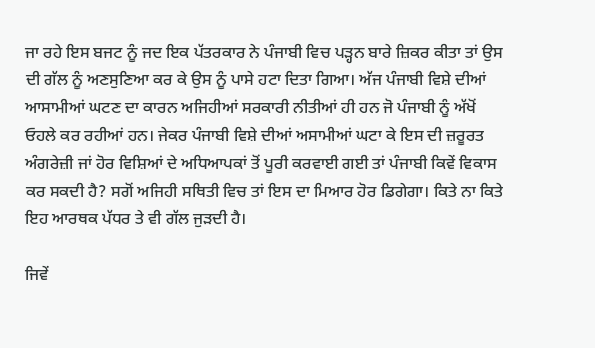ਜਾ ਰਹੇ ਇਸ ਬਜਟ ਨੂੰ ਜਦ ਇਕ ਪੱਤਰਕਾਰ ਨੇ ਪੰਜਾਬੀ ਵਿਚ ਪੜ੍ਹਨ ਬਾਰੇ ਜ਼ਿਕਰ ਕੀਤਾ ਤਾਂ ਉਸ ਦੀ ਗੱਲ ਨੂੰ ਅਣਸੁਣਿਆ ਕਰ ਕੇ ਉਸ ਨੂੰ ਪਾਸੇ ਹਟਾ ਦਿਤਾ ਗਿਆ। ਅੱਜ ਪੰਜਾਬੀ ਵਿਸ਼ੇ ਦੀਆਂ ਆਸਾਮੀਆਂ ਘਟਣ ਦਾ ਕਾਰਨ ਅਜਿਹੀਆਂ ਸਰਕਾਰੀ ਨੀਤੀਆਂ ਹੀ ਹਨ ਜੋ ਪੰਜਾਬੀ ਨੂੰ ਅੱਖੋਂ ਓਹਲੇ ਕਰ ਰਹੀਆਂ ਹਨ। ਜੇਕਰ ਪੰਜਾਬੀ ਵਿਸ਼ੇ ਦੀਆਂ ਅਸਾਮੀਆਂ ਘਟਾ ਕੇ ਇਸ ਦੀ ਜ਼ਰੂਰਤ ਅੰਗਰੇਜ਼ੀ ਜਾਂ ਹੋਰ ਵਿਸ਼ਿਆਂ ਦੇ ਅਧਿਆਪਕਾਂ ਤੋਂ ਪੂਰੀ ਕਰਵਾਈ ਗਈ ਤਾਂ ਪੰਜਾਬੀ ਕਿਵੇਂ ਵਿਕਾਸ ਕਰ ਸਕਦੀ ਹੈ? ਸਗੋਂ ਅਜਿਹੀ ਸਥਿਤੀ ਵਿਚ ਤਾਂ ਇਸ ਦਾ ਮਿਆਰ ਹੋਰ ਡਿਗੇਗਾ। ਕਿਤੇ ਨਾ ਕਿਤੇ ਇਹ ਆਰਥਕ ਪੱਧਰ ਤੇ ਵੀ ਗੱਲ ਜੁੜਦੀ ਹੈ।

ਜਿਵੇਂ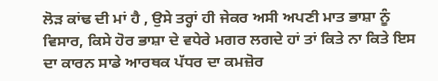ਲੋੜ ਕਾਂਢ ਦੀ ਮਾਂ ਹੈ , ਉਸੇ ਤਰ੍ਹਾਂ ਹੀ ਜੇਕਰ ਅਸੀ ਅਪਣੀ ਮਾਤ ਭਾਸ਼ਾ ਨੂੰ ਵਿਸਾਰ, ਕਿਸੇ ਹੋਰ ਭਾਸ਼ਾ ਦੇ ਵਧੇਰੇ ਮਗਰ ਲਗਦੇ ਹਾਂ ਤਾਂ ਕਿਤੇ ਨਾ ਕਿਤੇ ਇਸ ਦਾ ਕਾਰਨ ਸਾਡੇ ਆਰਥਕ ਪੱਧਰ ਦਾ ਕਮਜ਼ੋਰ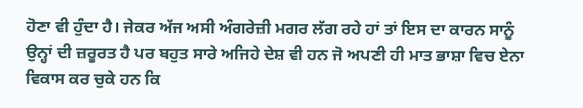ਹੋਣਾ ਵੀ ਹੁੰਦਾ ਹੈ। ਜੇਕਰ ਅੱਜ ਅਸੀ ਅੰਗਰੇਜ਼ੀ ਮਗਰ ਲੱਗ ਰਹੇ ਹਾਂ ਤਾਂ ਇਸ ਦਾ ਕਾਰਨ ਸਾਨੂੰ ਉਨ੍ਹਾਂ ਦੀ ਜ਼ਰੂਰਤ ਹੈ ਪਰ ਬਹੁਤ ਸਾਰੇ ਅਜਿਹੇ ਦੇਸ਼ ਵੀ ਹਨ ਜੋ ਅਪਣੀ ਹੀ ਮਾਤ ਭਾਸ਼ਾ ਵਿਚ ਏਨਾ ਵਿਕਾਸ ਕਰ ਚੁਕੇ ਹਨ ਕਿ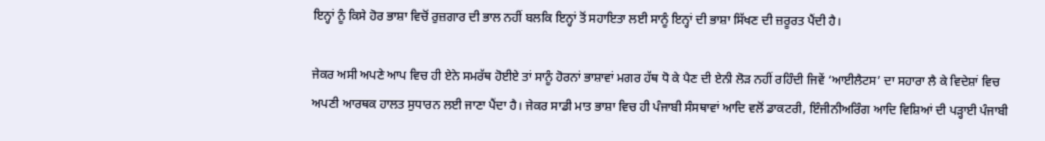ਇਨ੍ਹਾਂ ਨੂੰ ਕਿਸੇ ਹੋਰ ਭਾਸ਼ਾ ਵਿਚੋਂ ਰੁਜ਼ਗਾਰ ਦੀ ਭਾਲ ਨਹੀਂ ਬਲਕਿ ਇਨ੍ਹਾਂ ਤੋਂ ਸਹਾਇਤਾ ਲਈ ਸਾਨੂੰ ਇਨ੍ਹਾਂ ਦੀ ਭਾਸ਼ਾ ਸਿੱਖਣ ਦੀ ਜ਼ਰੂਰਤ ਪੈਂਦੀ ਹੈ।

ਜੇਕਰ ਅਸੀ ਅਪਣੇ ਆਪ ਵਿਚ ਹੀ ਏਨੇ ਸਮਰੱਥ ਹੋਈਏ ਤਾਂ ਸਾਨੂੰ ਹੋਰਨਾਂ ਭਾਸ਼ਾਵਾਂ ਮਗਰ ਹੱਥ ਧੋ ਕੇ ਪੈਣ ਦੀ ਏਨੀ ਲੋੜ ਨਹੀਂ ਰਹਿੰਦੀ ਜਿਵੇਂ ‘ਆਈਲੈਟਸ’ ਦਾ ਸਹਾਰਾ ਲੈ ਕੇ ਵਿਦੇਸ਼ਾਂ ਵਿਚ ਅਪਣੀ ਆਰਥਕ ਹਾਲਤ ਸੁਧਾਰਨ ਲਈ ਜਾਣਾ ਪੈਂਦਾ ਹੈ। ਜੇਕਰ ਸਾਡੀ ਮਾਤ ਭਾਸ਼ਾ ਵਿਚ ਹੀ ਪੰਜਾਬੀ ਸੰਸਥਾਵਾਂ ਆਦਿ ਵਲੋਂ ਡਾਕਟਰੀ, ਇੰਜੀਨੀਅਰਿੰਗ ਆਦਿ ਵਿਸ਼ਿਆਂ ਦੀ ਪੜ੍ਹਾਈ ਪੰਜਾਬੀ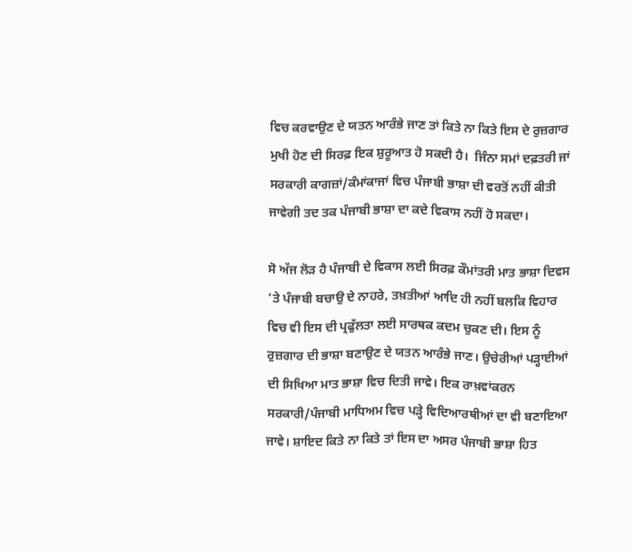ਵਿਚ ਕਰਵਾਉਣ ਦੇ ਯਤਨ ਆਰੰਭੇ ਜਾਣ ਤਾਂ ਕਿਤੇ ਨਾ ਕਿਤੇ ਇਸ ਦੇ ਰੁਜ਼ਗਾਰ ਮੁਖੀ ਹੋਣ ਦੀ ਸਿਰਫ਼ ਇਕ ਸ਼ੁਰੂਆਤ ਹੋ ਸਕਦੀ ਹੈ।  ਜਿੰਨਾ ਸਮਾਂ ਦਫ਼ਤਰੀ ਜਾਂ ਸਰਕਾਰੀ ਕਾਗਜ਼ਾਂ/ਕੰਮਾਂਕਾਜਾਂ ਵਿਚ ਪੰਜਾਬੀ ਭਾਸ਼ਾ ਦੀ ਵਰਤੋਂ ਨਹੀਂ ਕੀਤੀ ਜਾਵੇਗੀ ਤਦ ਤਕ ਪੰਜਾਬੀ ਭਾਸ਼ਾ ਦਾ ਕਦੇ ਵਿਕਾਸ ਨਹੀਂ ਹੋ ਸਕਦਾ।

ਸੋ ਅੱਜ ਲੋੜ ਹੈ ਪੰਜਾਬੀ ਦੇ ਵਿਕਾਸ ਲਈ ਸਿਰਫ਼ ਕੌਮਾਂਤਰੀ ਮਾਤ ਭਾਸ਼ਾ ਦਿਵਸ ’ਤੇ ਪੰਜਾਬੀ ਬਚਾਉ ਦੇ ਨਾਹਰੇ, ਤਖ਼ਤੀਆਂ ਆਦਿ ਹੀ ਨਹੀਂ ਬਲਕਿ ਵਿਹਾਰ ਵਿਚ ਵੀ ਇਸ ਦੀ ਪ੍ਰਫੁੱਲਤਾ ਲਈ ਸਾਰਥਕ ਕਦਮ ਚੁਕਣ ਦੀ। ਇਸ ਨੂੰ ਰੁਜ਼ਗਾਰ ਦੀ ਭਾਸ਼ਾ ਬਣਾਉਣ ਦੇ ਯਤਨ ਆਰੰਭੇ ਜਾਣ। ਉਚੇਰੀਆਂ ਪੜ੍ਹਾਈਆਂ ਦੀ ਸਿਖਿਆ ਮਾਤ ਭਾਸ਼ਾ ਵਿਚ ਦਿਤੀ ਜਾਵੇ। ਇਕ ਰਾਖ਼ਵਾਂਕਰਨ ਸਰਕਾਰੀ/ਪੰਜਾਬੀ ਮਾਧਿਅਮ ਵਿਚ ਪੜ੍ਹੇ ਵਿਦਿਆਰਥੀਆਂ ਦਾ ਵੀ ਬਣਾਇਆ ਜਾਵੇ। ਸ਼ਾਇਦ ਕਿਤੇ ਨਾ ਕਿਤੇ ਤਾਂ ਇਸ ਦਾ ਅਸਰ ਪੰਜਾਬੀ ਭਾਸ਼ਾ ਹਿਤ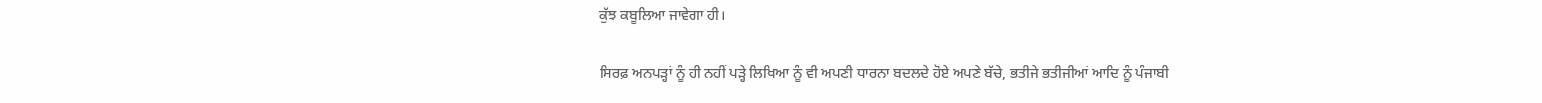ਕੁੱਝ ਕਬੂਲਿਆ ਜਾਵੇਗਾ ਹੀ।

ਸਿਰਫ਼ ਅਨਪੜ੍ਹਾਂ ਨੂੰ ਹੀ ਨਹੀਂ ਪੜ੍ਹੇ ਲਿਖਿਆ ਨੂੰ ਵੀ ਅਪਣੀ ਧਾਰਨਾ ਬਦਲਦੇ ਹੋਏ ਅਪਣੇ ਬੱਚੇ, ਭਤੀਜੇ ਭਤੀਜੀਆਂ ਆਦਿ ਨੂੰ ਪੰਜਾਬੀ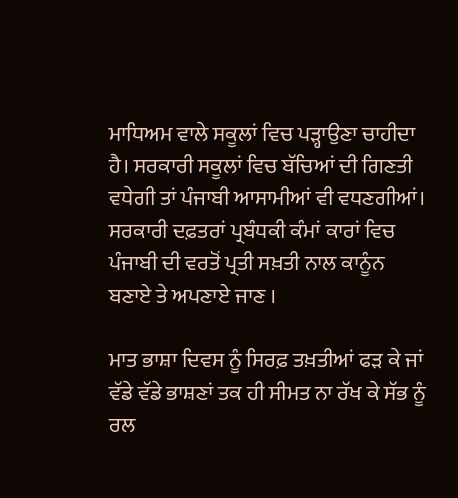ਮਾਧਿਅਮ ਵਾਲੇ ਸਕੂਲਾਂ ਵਿਚ ਪੜ੍ਹਾਉਣਾ ਚਾਹੀਦਾ ਹੈ। ਸਰਕਾਰੀ ਸਕੂਲਾਂ ਵਿਚ ਬੱਚਿਆਂ ਦੀ ਗਿਣਤੀ ਵਧੇਗੀ ਤਾਂ ਪੰਜਾਬੀ ਆਸਾਮੀਆਂ ਵੀ ਵਧਣਗੀਆਂ। ਸਰਕਾਰੀ ਦਫ਼ਤਰਾਂ ਪ੍ਰਬੰਧਕੀ ਕੰਮਾਂ ਕਾਰਾਂ ਵਿਚ ਪੰਜਾਬੀ ਦੀ ਵਰਤੋਂ ਪ੍ਰਤੀ ਸਖ਼ਤੀ ਨਾਲ ਕਾਨੂੰਨ ਬਣਾਏ ਤੇ ਅਪਣਾਏ ਜਾਣ ।

ਮਾਤ ਭਾਸ਼ਾ ਦਿਵਸ ਨੂੰ ਸਿਰਫ਼ ਤਖ਼ਤੀਆਂ ਫੜ ਕੇ ਜਾਂ ਵੱਡੇ ਵੱਡੇ ਭਾਸ਼ਣਾਂ ਤਕ ਹੀ ਸੀਮਤ ਨਾ ਰੱਖ ਕੇ ਸੱਭ ਨੂੰ ਰਲ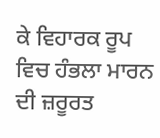ਕੇ ਵਿਹਾਰਕ ਰੂਪ ਵਿਚ ਹੰਭਲਾ ਮਾਰਨ ਦੀ ਜ਼ਰੂਰਤ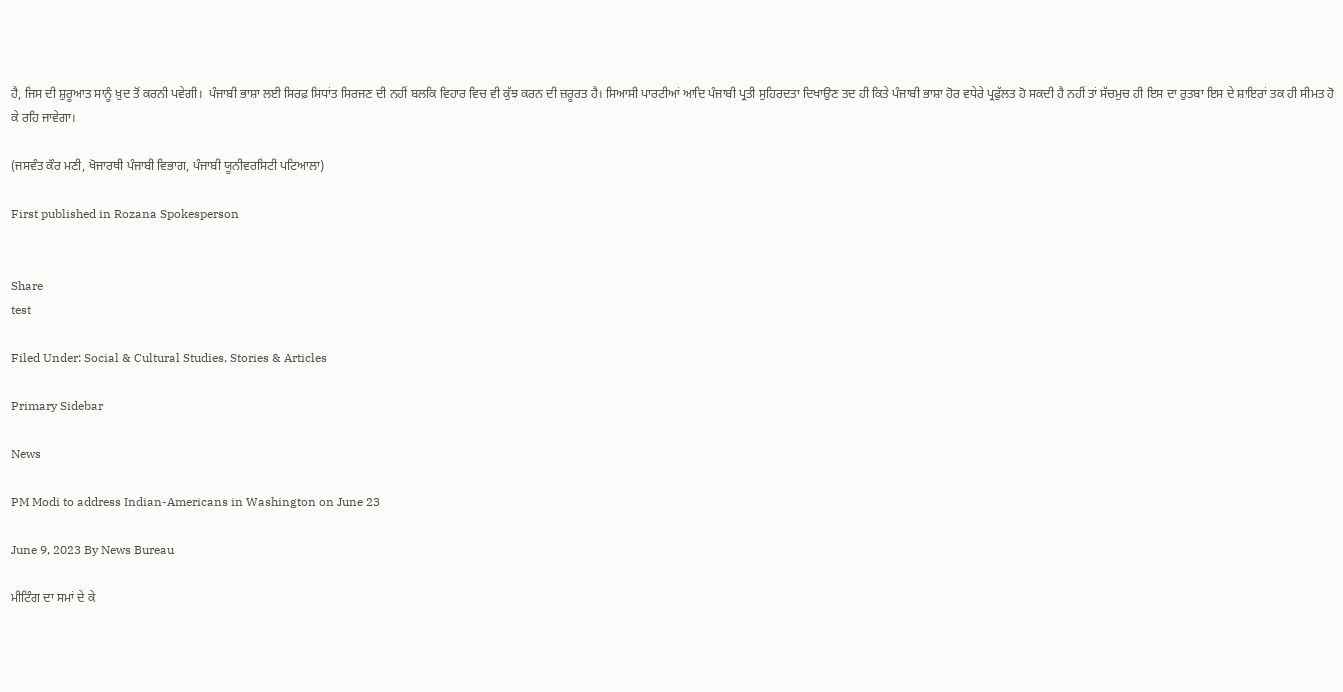ਹੈ, ਜਿਸ ਦੀ ਸ਼ੁਰੂਆਤ ਸਾਨੂੰ ਖ਼ੁਦ ਤੋਂ ਕਰਨੀ ਪਵੇਗੀ।  ਪੰਜਾਬੀ ਭਾਸ਼ਾ ਲਈ ਸਿਰਫ਼ ਸਿਧਾਂਤ ਸਿਰਜਣ ਦੀ ਨਹੀਂ ਬਲਕਿ ਵਿਹਾਰ ਵਿਚ ਵੀ ਕੁੱਝ ਕਰਨ ਦੀ ਜ਼ਰੂਰਤ ਹੈ। ਸਿਆਸੀ ਪਾਰਟੀਆਂ ਆਦਿ ਪੰਜਾਬੀ ਪ੍ਰਤੀ ਸੁਹਿਰਦਤਾ ਦਿਖਾਉਣ ਤਦ ਹੀ ਕਿਤੇ ਪੰਜਾਬੀ ਭਾਸ਼ਾ ਹੋਰ ਵਧੇਰੇ ਪ੍ਰਫੁੱਲਤ ਹੋ ਸਕਦੀ ਹੈ ਨਹੀਂ ਤਾਂ ਸੱਚਮੁਚ ਹੀ ਇਸ ਦਾ ਰੁਤਬਾ ਇਸ ਦੇ ਸ਼ਾਇਰਾਂ ਤਕ ਹੀ ਸੀਮਤ ਹੋ ਕੇ ਰਹਿ ਜਾਵੇਗਾ।

(ਜਸਵੰਤ ਕੌਰ ਮਣੀ, ਖੋਜਾਰਥੀ ਪੰਜਾਬੀ ਵਿਭਾਗ, ਪੰਜਾਬੀ ਯੂਨੀਵਰਸਿਟੀ ਪਟਿਆਲਾ)

First published in Rozana Spokesperson


Share
test

Filed Under: Social & Cultural Studies, Stories & Articles

Primary Sidebar

News

PM Modi to address Indian-Americans in Washington on June 23

June 9, 2023 By News Bureau

ਮੀਟਿੰਗ ਦਾ ਸਮਾਂ ਦੇ ਕੇ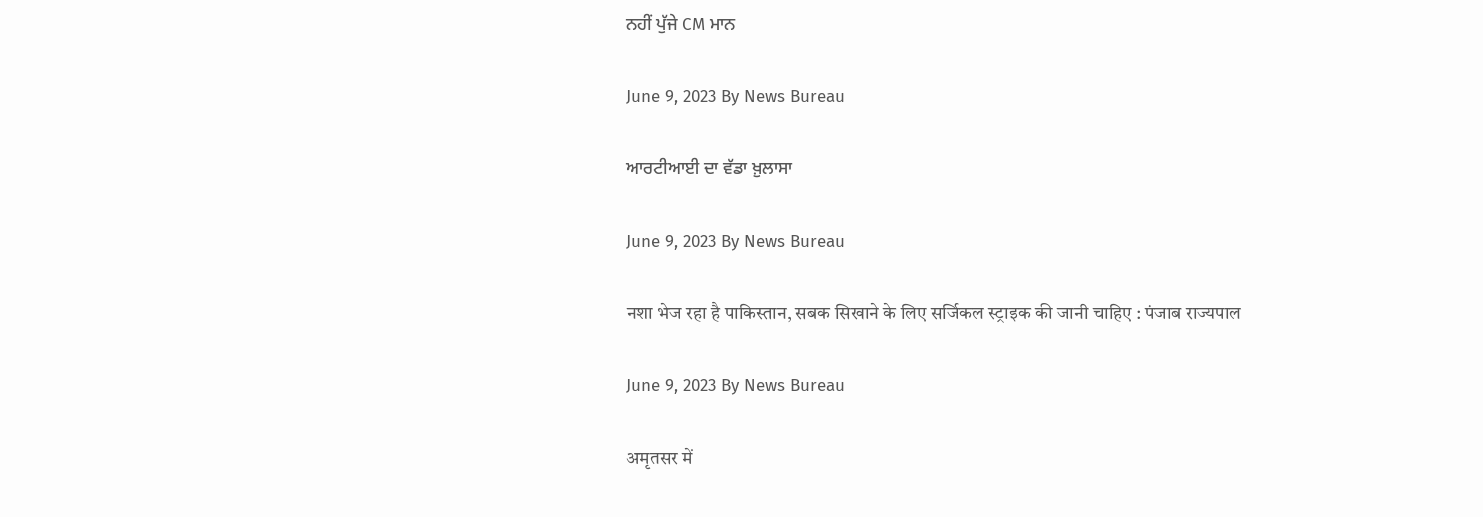ਨਹੀਂ ਪੁੱਜੇ CM ਮਾਨ

June 9, 2023 By News Bureau

ਆਰਟੀਆਈ ਦਾ ਵੱਡਾ ਖ਼ੁਲਾਸਾ

June 9, 2023 By News Bureau

नशा भेज रहा है पाकिस्तान, सबक सिखाने के लिए सर्जिकल स्ट्राइक की जानी चाहिए : पंजाब राज्यपाल

June 9, 2023 By News Bureau

अमृतसर में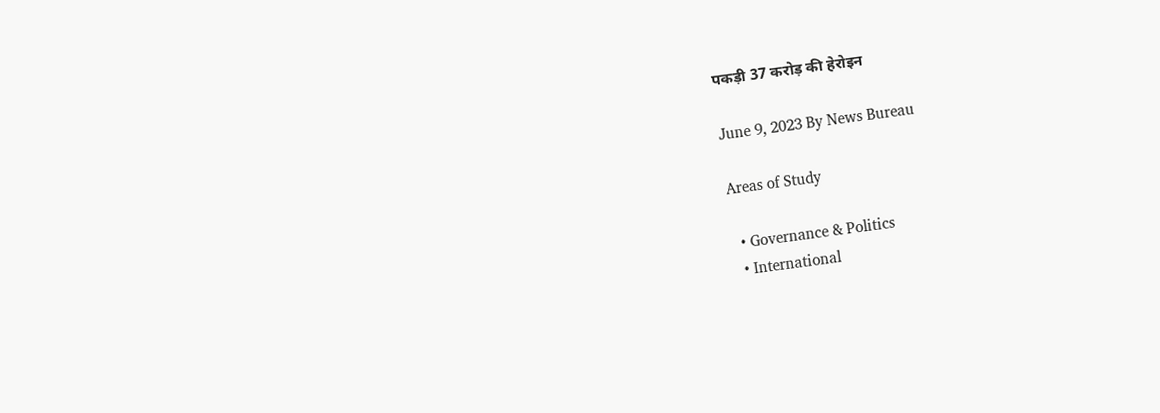पकड़ी 37 करोड़ की हेरोइन

June 9, 2023 By News Bureau

Areas of Study

  • Governance & Politics
  • International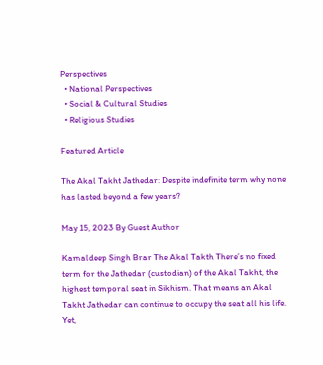Perspectives
  • National Perspectives
  • Social & Cultural Studies
  • Religious Studies

Featured Article

The Akal Takht Jathedar: Despite indefinite term why none has lasted beyond a few years?

May 15, 2023 By Guest Author

Kamaldeep Singh Brar The Akal Takth There’s no fixed term for the Jathedar (custodian) of the Akal Takht, the highest temporal seat in Sikhism. That means an Akal Takht Jathedar can continue to occupy the seat all his life. Yet,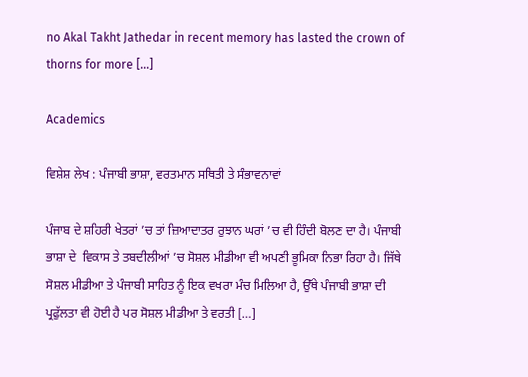no Akal Takht Jathedar in recent memory has lasted the crown of thorns for more […]

Academics

ਵਿਸ਼ੇਸ਼ ਲੇਖ : ਪੰਜਾਬੀ ਭਾਸ਼ਾ, ਵਰਤਮਾਨ ਸਥਿਤੀ ਤੇ ਸੰਭਾਵਨਾਵਾਂ

ਪੰਜਾਬ ਦੇ ਸ਼ਹਿਰੀ ਖੇਤਰਾਂ ’ਚ ਤਾਂ ਜ਼ਿਆਦਾਤਰ ਰੁਝਾਨ ਘਰਾਂ ’ਚ ਵੀ ਹਿੰਦੀ ਬੋਲਣ ਦਾ ਹੈ। ਪੰਜਾਬੀ ਭਾਸ਼ਾ ਦੇ  ਵਿਕਾਸ ਤੇ ਤਬਦੀਲੀਆਂ ’ਚ ਸੋਸ਼ਲ ਮੀਡੀਆ ਵੀ ਅਪਣੀ ਭੂਮਿਕਾ ਨਿਭਾ ਰਿਹਾ ਹੈ। ਜਿੱਥੇ ਸੋਸ਼ਲ ਮੀਡੀਆ ਤੇ ਪੰਜਾਬੀ ਸਾਹਿਤ ਨੂੰ ਇਕ ਵਖਰਾ ਮੰਚ ਮਿਲਿਆ ਹੈ, ਉੱਥੇ ਪੰਜਾਬੀ ਭਾਸ਼ਾ ਦੀ ਪ੍ਰਫੁੱਲਤਾ ਵੀ ਹੋਈ ਹੈ ਪਰ ਸੋਸ਼ਲ ਮੀਡੀਆ ਤੇ ਵਰਤੀ […]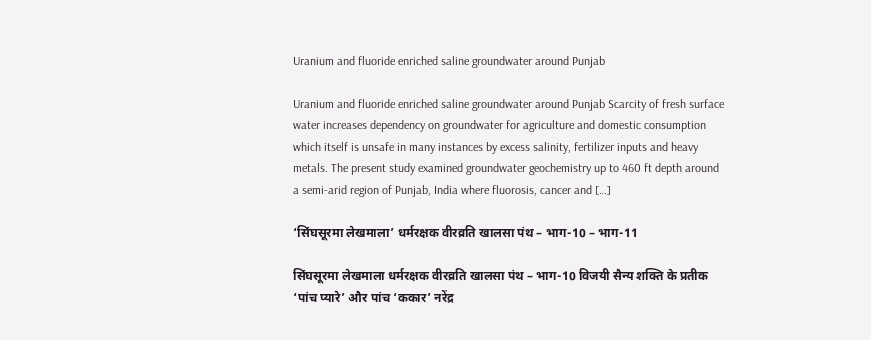Uranium and fluoride enriched saline groundwater around Punjab

Uranium and fluoride enriched saline groundwater around Punjab Scarcity of fresh surface water increases dependency on groundwater for agriculture and domestic consumption which itself is unsafe in many instances by excess salinity, fertilizer inputs and heavy metals. The present study examined groundwater geochemistry up to 460 ft depth around a semi-arid region of Punjab, India where fluorosis, cancer and […]

‘सिंघसूरमा लेखमाला’ धर्मरक्षक वीरव्रति खालसा पंथ – भाग-10 – भाग-11

सिंघसूरमा लेखमाला धर्मरक्षक वीरव्रति खालसा पंथ – भाग-10 विजयी सैन्य शक्ति के प्रतीक ‘पांच प्यारे’ और पांच ‘ककार’ नरेंद्र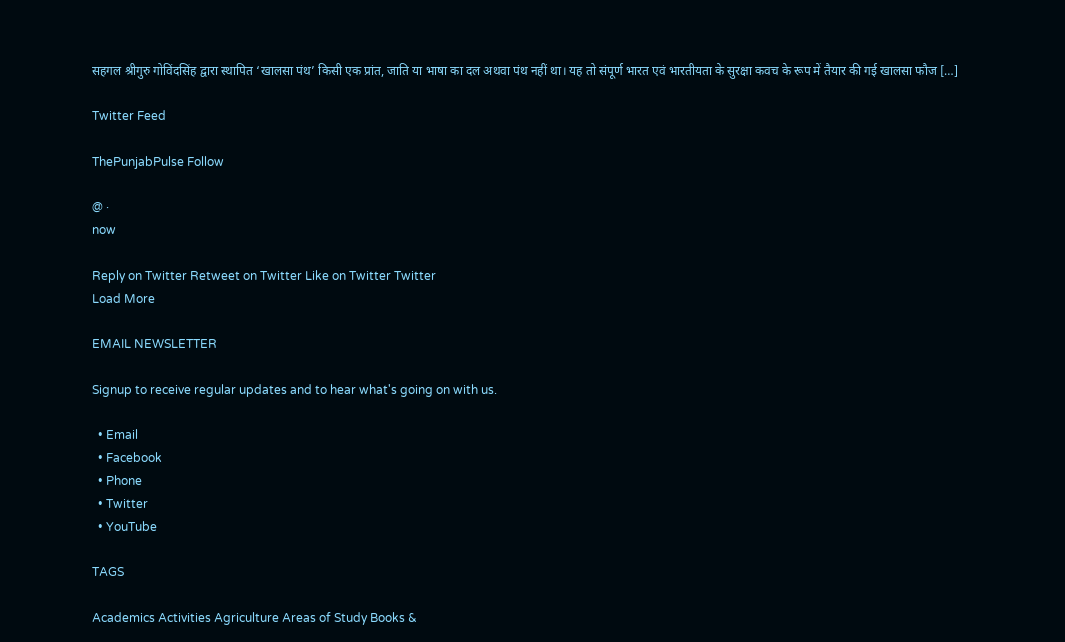सहगल श्रीगुरु गोविंदसिंह द्वारा स्थापित ‘खालसा पंथ’ किसी एक प्रांत, जाति या भाषा का दल अथवा पंथ नहीं था। यह तो संपूर्ण भारत एवं भारतीयता के सुरक्षा कवच के रूप में तैयार की गई खालसा फौज […]

Twitter Feed

ThePunjabPulse Follow

@ ·
now

Reply on Twitter Retweet on Twitter Like on Twitter Twitter
Load More

EMAIL NEWSLETTER

Signup to receive regular updates and to hear what's going on with us.

  • Email
  • Facebook
  • Phone
  • Twitter
  • YouTube

TAGS

Academics Activities Agriculture Areas of Study Books &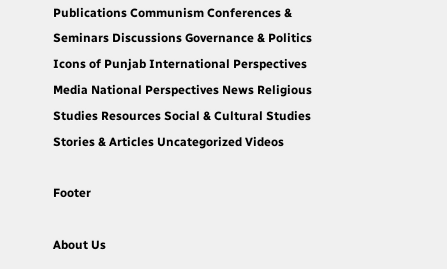Publications Communism Conferences & Seminars Discussions Governance & Politics Icons of Punjab International Perspectives Media National Perspectives News Religious Studies Resources Social & Cultural Studies Stories & Articles Uncategorized Videos

Footer

About Us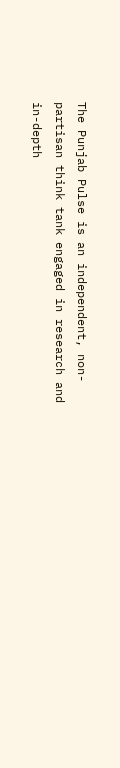The Punjab Pulse is an independent, non-partisan think tank engaged in research and in-depth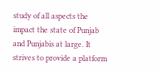study of all aspects the impact the state of Punjab and Punjabis at large. It strives to provide a platform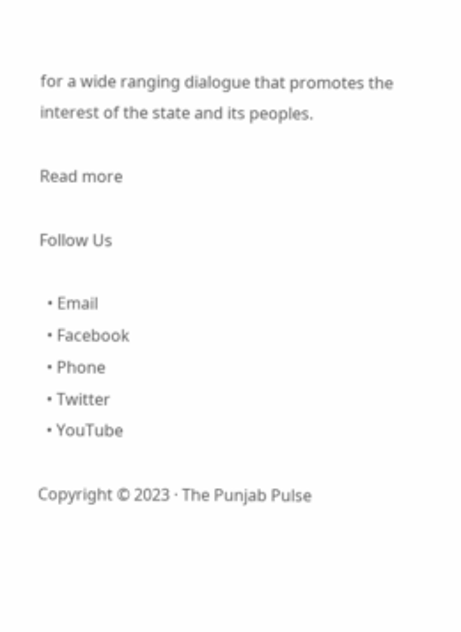for a wide ranging dialogue that promotes the interest of the state and its peoples.

Read more

Follow Us

  • Email
  • Facebook
  • Phone
  • Twitter
  • YouTube

Copyright © 2023 · The Punjab Pulse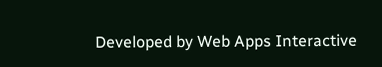Developed by Web Apps Interactive